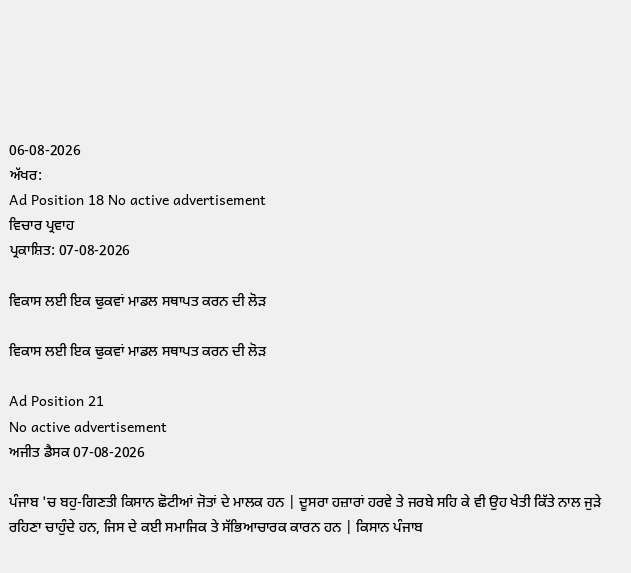06-08-2026
ਅੱਖਰ:
Ad Position 18 No active advertisement
ਵਿਚਾਰ ਪ੍ਰਵਾਹ
ਪ੍ਰਕਾਸ਼ਿਤ: 07-08-2026

ਵਿਕਾਸ ਲਈ ਇਕ ਢੁਕਵਾਂ ਮਾਡਲ ਸਥਾਪਤ ਕਰਨ ਦੀ ਲੋੜ

ਵਿਕਾਸ ਲਈ ਇਕ ਢੁਕਵਾਂ ਮਾਡਲ ਸਥਾਪਤ ਕਰਨ ਦੀ ਲੋੜ

Ad Position 21
No active advertisement
ਅਜੀਤ ਡੈਸਕ 07-08-2026

ਪੰਜਾਬ 'ਚ ਬਹੁ-ਗਿਣਤੀ ਕਿਸਾਨ ਛੋਟੀਆਂ ਜੋਤਾਂ ਦੇ ਮਾਲਕ ਹਨ | ਦੂਸਰਾ ਹਜ਼ਾਰਾਂ ਹਰਵੇ ਤੇ ਜਰਬੇ ਸਹਿ ਕੇ ਵੀ ਉਹ ਖੇਤੀ ਕਿੱਤੇ ਨਾਲ ਜੁੜੇ ਰਹਿਣਾ ਚਾਹੁੰਦੇ ਹਨ, ਜਿਸ ਦੇ ਕਈ ਸਮਾਜਿਕ ਤੇ ਸੱਭਿਆਚਾਰਕ ਕਾਰਨ ਹਨ | ਕਿਸਾਨ ਪੰਜਾਬ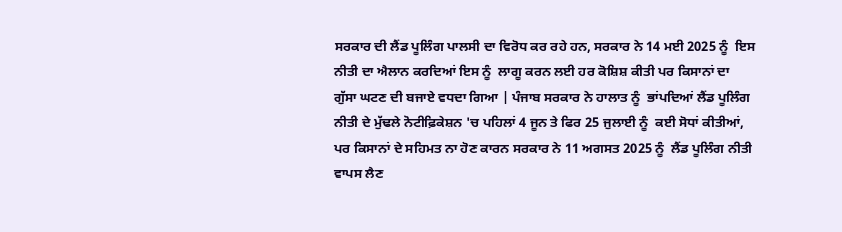ਸਰਕਾਰ ਦੀ ਲੈਂਡ ਪੂਲਿੰਗ ਪਾਲਸੀ ਦਾ ਵਿਰੋਧ ਕਰ ਰਹੇ ਹਨ, ਸਰਕਾਰ ਨੇ 14 ਮਈ 2025 ਨੂੰ  ਇਸ ਨੀਤੀ ਦਾ ਐਲਾਨ ਕਰਦਿਆਂ ਇਸ ਨੂੰ  ਲਾਗੂ ਕਰਨ ਲਈ ਹਰ ਕੋਸ਼ਿਸ਼ ਕੀਤੀ ਪਰ ਕਿਸਾਨਾਂ ਦਾ ਗੁੱਸਾ ਘਟਣ ਦੀ ਬਜਾਏ ਵਧਦਾ ਗਿਆ | ਪੰਜਾਬ ਸਰਕਾਰ ਨੇ ਹਾਲਾਤ ਨੂੰ  ਭਾਂਪਦਿਆਂ ਲੈਂਡ ਪੂਲਿੰਗ ਨੀਤੀ ਦੇ ਮੁੱਢਲੇ ਨੋਟੀਫ਼ਿਕੇਸ਼ਨ 'ਚ ਪਹਿਲਾਂ 4 ਜੂਨ ਤੇ ਫਿਰ 25 ਜੁਲਾਈ ਨੂੰ  ਕਈ ਸੋਧਾਂ ਕੀਤੀਆਂ, ਪਰ ਕਿਸਾਨਾਂ ਦੇ ਸਹਿਮਤ ਨਾ ਹੋਣ ਕਾਰਨ ਸਰਕਾਰ ਨੇ 11 ਅਗਸਤ 2025 ਨੂੰ  ਲੈਂਡ ਪੂਲਿੰਗ ਨੀਤੀ ਵਾਪਸ ਲੈਣ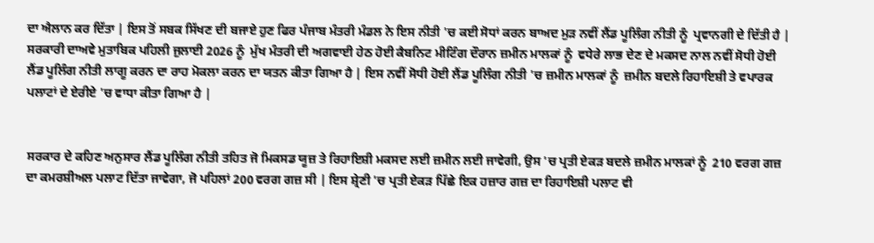ਦਾ ਐਲਾਨ ਕਰ ਦਿੱਤਾ | ਇਸ ਤੋਂ ਸਬਕ ਸਿੱਖਣ ਦੀ ਬਜਾਏ ਹੁਣ ਫਿਰ ਪੰਜਾਬ ਮੰਤਰੀ ਮੰਡਲ ਨੇ ਇਸ ਨੀਤੀ 'ਚ ਕਈ ਸੋਧਾਂ ਕਰਨ ਬਾਅਦ ਮੁੜ ਨਵੀਂ ਲੈਂਡ ਪੂਲਿੰਗ ਨੀਤੀ ਨੂੰ  ਪ੍ਰਵਾਨਗੀ ਦੇ ਦਿੱਤੀ ਹੈ | ਸਰਕਾਰੀ ਦਾਅਵੇ ਮੁਤਾਬਿਕ ਪਹਿਲੀ ਜੁਲਾਈ 2026 ਨੂੰ  ਮੁੱਖ ਮੰਤਰੀ ਦੀ ਅਗਵਾਈ ਹੇਠ ਹੋਈ ਕੈਬਨਿਟ ਮੀਟਿੰਗ ਦੌਰਾਨ ਜ਼ਮੀਨ ਮਾਲਕਾਂ ਨੂੰ  ਵਧੇਰੇ ਲਾਭ ਦੇਣ ਦੇ ਮਕਸਦ ਨਾਲ ਨਵੀਂ ਸੋਧੀ ਹੋਈ ਲੈਂਡ ਪੂਲਿੰਗ ਨੀਤੀ ਲਾਗੂ ਕਰਨ ਦਾ ਰਾਹ ਮੋਕਲਾ ਕਰਨ ਦਾ ਯਤਨ ਕੀਤਾ ਗਿਆ ਹੈ | ਇਸ ਨਵੀਂ ਸੋਧੀ ਹੋਈ ਲੈਂਡ ਪੂਲਿੰਗ ਨੀਤੀ 'ਚ ਜ਼ਮੀਨ ਮਾਲਕਾਂ ਨੂੰ  ਜ਼ਮੀਨ ਬਦਲੇ ਰਿਹਾਇਸ਼ੀ ਤੇ ਵਪਾਰਕ ਪਲਾਟਾਂ ਦੇ ਏਰੀਏ 'ਚ ਵਾਧਾ ਕੀਤਾ ਗਿਆ ਹੈ |


ਸਰਕਾਰ ਦੇ ਕਹਿਣ ਅਨੁਸਾਰ ਲੈਂਡ ਪੂਲਿੰਗ ਨੀਤੀ ਤਹਿਤ ਜੋ ਮਿਕਸਡ ਯੂਜ਼ ਤੇ ਰਿਹਾਇਸ਼ੀ ਮਕਸਦ ਲਈ ਜ਼ਮੀਨ ਲਈ ਜਾਵੇਗੀ, ਉਸ 'ਚ ਪ੍ਰਤੀ ਏਕੜ ਬਦਲੇ ਜ਼ਮੀਨ ਮਾਲਕਾਂ ਨੂੰ  210 ਵਰਗ ਗਜ਼ ਦਾ ਕਮਰਸ਼ੀਅਲ ਪਲਾਟ ਦਿੱਤਾ ਜਾਵੇਗਾ, ਜੋ ਪਹਿਲਾਂ 200 ਵਰਗ ਗਜ਼ ਸੀ | ਇਸ ਸ਼੍ਰੇਣੀ 'ਚ ਪ੍ਰਤੀ ਏਕੜ ਪਿੱਛੇ ਇਕ ਹਜ਼ਾਰ ਗਜ਼ ਦਾ ਰਿਹਾਇਸ਼ੀ ਪਲਾਟ ਵੀ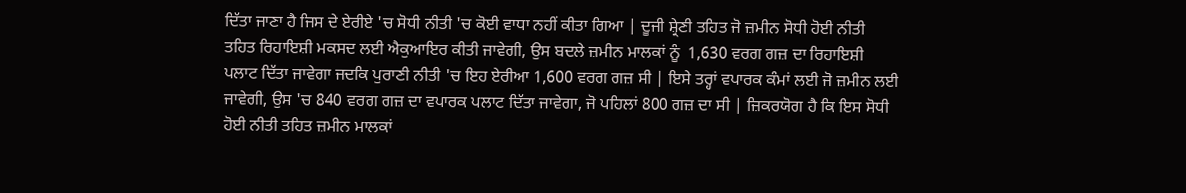ਦਿੱਤਾ ਜਾਣਾ ਹੈ ਜਿਸ ਦੇ ਏਰੀਏ 'ਚ ਸੋਧੀ ਨੀਤੀ 'ਚ ਕੋਈ ਵਾਧਾ ਨਹੀਂ ਕੀਤਾ ਗਿਆ | ਦੂਜੀ ਸ਼੍ਰੇਣੀ ਤਹਿਤ ਜੋ ਜ਼ਮੀਨ ਸੋਧੀ ਹੋਈ ਨੀਤੀ ਤਹਿਤ ਰਿਹਾਇਸ਼ੀ ਮਕਸਦ ਲਈ ਐਕੁਆਇਰ ਕੀਤੀ ਜਾਵੇਗੀ, ਉਸ ਬਦਲੇ ਜ਼ਮੀਨ ਮਾਲਕਾਂ ਨੂੰ  1,630 ਵਰਗ ਗਜ਼ ਦਾ ਰਿਹਾਇਸ਼ੀ ਪਲਾਟ ਦਿੱਤਾ ਜਾਵੇਗਾ ਜਦਕਿ ਪੁਰਾਣੀ ਨੀਤੀ 'ਚ ਇਹ ਏਰੀਆ 1,600 ਵਰਗ ਗਜ਼ ਸੀ | ਇਸੇ ਤਰ੍ਹਾਂ ਵਪਾਰਕ ਕੰਮਾਂ ਲਈ ਜੋ ਜ਼ਮੀਨ ਲਈ ਜਾਵੇਗੀ, ਉਸ 'ਚ 840 ਵਰਗ ਗਜ਼ ਦਾ ਵਪਾਰਕ ਪਲਾਟ ਦਿੱਤਾ ਜਾਵੇਗਾ, ਜੋ ਪਹਿਲਾਂ 800 ਗਜ਼ ਦਾ ਸੀ | ਜ਼ਿਕਰਯੋਗ ਹੈ ਕਿ ਇਸ ਸੋਧੀ ਹੋਈ ਨੀਤੀ ਤਹਿਤ ਜ਼ਮੀਨ ਮਾਲਕਾਂ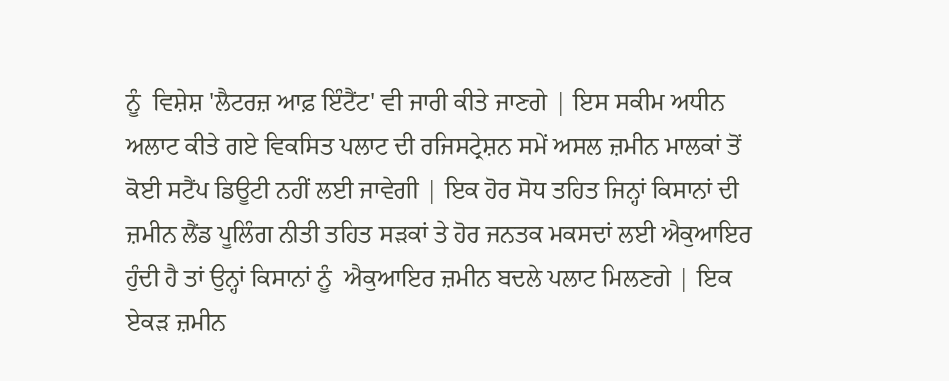ਨੂੰ  ਵਿਸ਼ੇਸ਼ 'ਲੈਟਰਜ਼ ਆਫ਼ ਇੰਟੈਂਟ' ਵੀ ਜਾਰੀ ਕੀਤੇ ਜਾਣਗੇ | ਇਸ ਸਕੀਮ ਅਧੀਨ ਅਲਾਟ ਕੀਤੇ ਗਏ ਵਿਕਸਿਤ ਪਲਾਟ ਦੀ ਰਜਿਸਟ੍ਰੇਸ਼ਨ ਸਮੇਂ ਅਸਲ ਜ਼ਮੀਨ ਮਾਲਕਾਂ ਤੋਂ ਕੋਈ ਸਟੈਂਪ ਡਿਊਟੀ ਨਹੀਂ ਲਈ ਜਾਵੇਗੀ | ਇਕ ਹੋਰ ਸੋਧ ਤਹਿਤ ਜਿਨ੍ਹਾਂ ਕਿਸਾਨਾਂ ਦੀ ਜ਼ਮੀਨ ਲੈਂਡ ਪੂਲਿੰਗ ਨੀਤੀ ਤਹਿਤ ਸੜਕਾਂ ਤੇ ਹੋਰ ਜਨਤਕ ਮਕਸਦਾਂ ਲਈ ਐਕੁਆਇਰ ਹੁੰਦੀ ਹੈ ਤਾਂ ਉਨ੍ਹਾਂ ਕਿਸਾਨਾਂ ਨੂੰ  ਐਕੁਆਇਰ ਜ਼ਮੀਨ ਬਦਲੇ ਪਲਾਟ ਮਿਲਣਗੇ | ਇਕ ਏਕੜ ਜ਼ਮੀਨ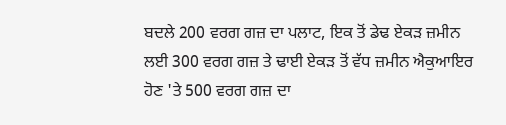ਬਦਲੇ 200 ਵਰਗ ਗਜ਼ ਦਾ ਪਲਾਟ, ਇਕ ਤੋਂ ਡੇਢ ਏਕੜ ਜ਼ਮੀਨ ਲਈ 300 ਵਰਗ ਗਜ਼ ਤੇ ਢਾਈ ਏਕੜ ਤੋਂ ਵੱਧ ਜ਼ਮੀਨ ਐਕੁਆਇਰ ਹੋਣ 'ਤੇ 500 ਵਰਗ ਗਜ਼ ਦਾ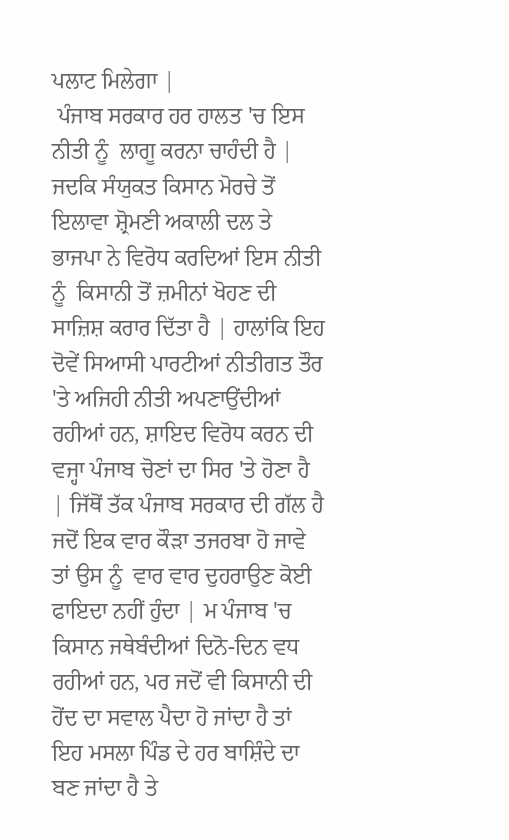ਪਲਾਟ ਮਿਲੇਗਾ |
 ਪੰਜਾਬ ਸਰਕਾਰ ਹਰ ਹਾਲਤ 'ਚ ਇਸ ਨੀਤੀ ਨੂੰ  ਲਾਗੂ ਕਰਨਾ ਚਾਹੰਦੀ ਹੈ | ਜਦਕਿ ਸੰਯੁਕਤ ਕਿਸਾਨ ਮੋਰਚੇ ਤੋਂ ਇਲਾਵਾ ਸ਼੍ਰੋਮਣੀ ਅਕਾਲੀ ਦਲ ਤੇ ਭਾਜਪਾ ਨੇ ਵਿਰੋਧ ਕਰਦਿਆਂ ਇਸ ਨੀਤੀ ਨੂੰ  ਕਿਸਾਨੀ ਤੋਂ ਜ਼ਮੀਨਾਂ ਖੋਹਣ ਦੀ ਸਾਜ਼ਿਸ਼ ਕਰਾਰ ਦਿੱਤਾ ਹੈ | ਹਾਲਾਂਕਿ ਇਹ ਦੋਵੇਂ ਸਿਆਸੀ ਪਾਰਟੀਆਂ ਨੀਤੀਗਤ ਤੌਰ 'ਤੇ ਅਜਿਹੀ ਨੀਤੀ ਅਪਣਾਉਂਦੀਆਂ ਰਹੀਆਂ ਹਨ, ਸ਼ਾਇਦ ਵਿਰੋਧ ਕਰਨ ਦੀ ਵਜ੍ਹਾ ਪੰਜਾਬ ਚੋਣਾਂ ਦਾ ਸਿਰ 'ਤੇ ਹੋਣਾ ਹੈ | ਜਿੱਥੋਂ ਤੱਕ ਪੰਜਾਬ ਸਰਕਾਰ ਦੀ ਗੱਲ ਹੈ ਜਦੋਂ ਇਕ ਵਾਰ ਕੌੜਾ ਤਜਰਬਾ ਹੋ ਜਾਵੇ ਤਾਂ ਉਸ ਨੂੰ  ਵਾਰ ਵਾਰ ਦੁਹਰਾਉਣ ਕੋਈ ਫਾਇਦਾ ਨਹੀਂ ਹੁੰਦਾ | ਮ ਪੰਜਾਬ 'ਚ ਕਿਸਾਨ ਜਥੇਬੰਦੀਆਂ ਦਿਨੋ-ਦਿਨ ਵਧ ਰਹੀਆਂ ਹਨ, ਪਰ ਜਦੋਂ ਵੀ ਕਿਸਾਨੀ ਦੀ ਹੋਂਦ ਦਾ ਸਵਾਲ ਪੈਦਾ ਹੋ ਜਾਂਦਾ ਹੈ ਤਾਂ ਇਹ ਮਸਲਾ ਪਿੰਡ ਦੇ ਹਰ ਬਾਸ਼ਿੰਦੇ ਦਾ ਬਣ ਜਾਂਦਾ ਹੈ ਤੇ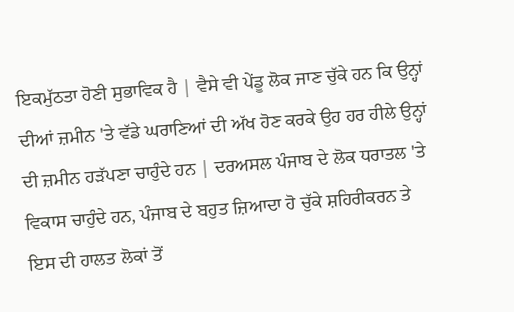ਇਕਮੁੱਠਤਾ ਹੋਣੀ ਸੁਭਾਵਿਕ ਹੈ | ਵੈਸੇ ਵੀ ਪੇਂਡੂ ਲੋਕ ਜਾਣ ਚੁੱਕੇ ਹਨ ਕਿ ਉਨ੍ਹਾਂ ਦੀਆਂ ਜ਼ਮੀਨ 'ਤੇ ਵੱਡੇ ਘਰਾਣਿਆਂ ਦੀ ਅੱਖ ਹੋਣ ਕਰਕੇ ਉਹ ਹਰ ਹੀਲੇ ਉਨ੍ਹਾਂ ਦੀ ਜ਼ਮੀਨ ਹੜੱਪਣਾ ਚਾਹੁੰਦੇ ਹਨ | ਦਰਅਸਲ ਪੰਜਾਬ ਦੇ ਲੋਕ ਧਰਾਤਲ 'ਤੇ ਵਿਕਾਸ ਚਾਹੁੰਦੇ ਹਨ, ਪੰਜਾਬ ਦੇ ਬਹੁਤ ਜ਼ਿਆਦਾ ਹੋ ਚੁੱਕੇ ਸ਼ਹਿਰੀਕਰਨ ਤੇ ਇਸ ਦੀ ਹਾਲਤ ਲੋਕਾਂ ਤੋਂ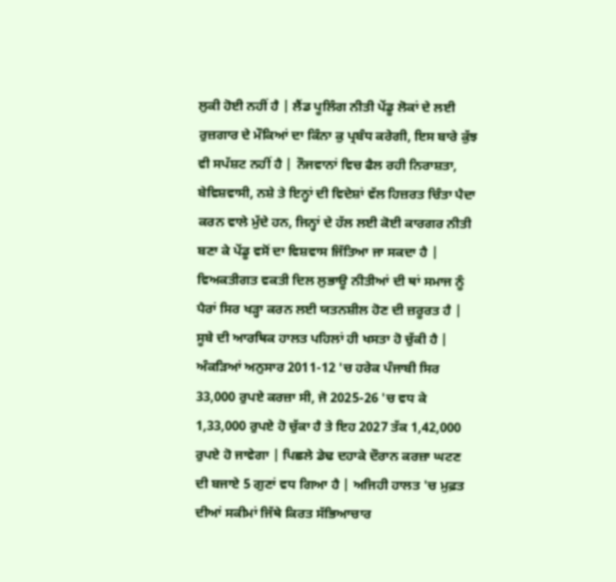ਲੁਕੀ ਹੋਈ ਨਹੀਂ ਹੈ | ਲੈਂਡ ਪੂਲਿੰਗ ਨੀਤੀ ਪੇਂਡੂ ਲੋਕਾਂ ਦੇ ਲਈ ਰੁਜ਼ਗਾਰ ਦੇ ਮੌਕਿਆਂ ਦਾ ਕਿੰਨਾ ਕੁ ਪ੍ਰਬੰਧ ਕਰੇਗੀ, ਇਸ ਬਾਰੇ ਕੁੱਝ ਵੀ ਸਪੱਸ਼ਟ ਨਹੀਂ ਹੈ | ਨੌਜਵਾਨਾਂ ਵਿਚ ਫੈਲ ਰਹੀ ਨਿਰਾਸ਼ਤਾ, ਬੇਵਿਸ਼ਵਾਸੀ, ਨਸ਼ੇ ਤੇ ਇਨ੍ਹਾਂ ਦੀ ਵਿਦੇਸ਼ਾਂ ਵੱਲ ਹਿਜ਼ਰਤ ਚਿੰਤਾ ਪੈਦਾ ਕਰਨ ਵਾਲੇ ਮੁੱਦੇ ਹਨ, ਜਿਨ੍ਹਾਂ ਦੇ ਹੱਲ ਲਈ ਕੋਈ ਕਾਰਗਰ ਨੀਤੀ ਬਣਾ ਕੇ ਪੇਂਡੂ ਵਸੋਂ ਦਾ ਵਿਸ਼ਵਾਸ ਜਿੱਤਿਆ ਜਾ ਸਕਦਾ ਹੈ | ਵਿਅਕਤੀਗਤ ਵਕਤੀ ਦਿਲ ਲੁਭਾਊ ਨੀਤੀਆਂ ਦੀ ਥਾਂ ਸਮਾਜ ਨੂੰ  ਪੈਰਾਂ ਸਿਰ ਖੜ੍ਹਾ ਕਰਨ ਲਈ ਯਤਨਸ਼ੀਲ ਹੋਣ ਦੀ ਜ਼ਰੂਰਤ ਹੈ |
ਸੂਬੇ ਦੀ ਆਰਥਿਕ ਹਾਲਤ ਪਹਿਲਾਂ ਹੀ ਖਸਤਾ ਹੋ ਚੁੱਕੀ ਹੈ | ਅੰਕੜਿਆਂ ਅਨੁਸਾਰ 2011-12 'ਚ ਹਰੇਕ ਪੰਜਾਬੀ ਸਿਰ 33,000 ਰੁਪਏ ਕਰਜ਼ਾ ਸੀ, ਜੋ 2025-26 'ਚ ਵਧ ਕੇ 1,33,000 ਰੁਪਏ ਹੋ ਚੁੱਕਾ ਹੈ ਤੇ ਇਹ 2027 ਤੱਕ 1,42,000 ਰੁਪਏ ਹੋ ਜਾਵੇਗਾ | ਪਿਛਲੇ ਡੇਢ ਦਹਾਕੇ ਦੌਰਾਨ ਕਰਜ਼ਾ ਘਟਣ ਦੀ ਬਜਾਏ 5 ਗੁਣਾਂ ਵਧ ਗਿਆ ਹੈ | ਅਜਿਹੀ ਹਾਲਤ 'ਚ ਮੁਫ਼ਤ ਦੀਆਂ ਸਕੀਮਾਂ ਜਿੱਥੇ ਕਿਰਤ ਸੱਭਿਆਚਾਰ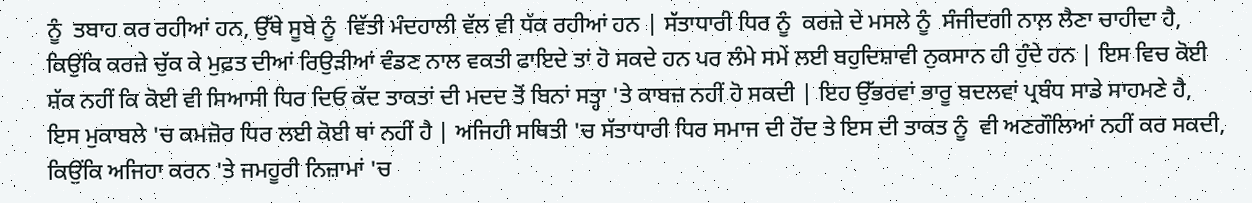ਨੂੰ  ਤਬਾਹ ਕਰ ਰਹੀਆਂ ਹਨ, ਉੱਥੇ ਸੂਬੇ ਨੂੰ  ਵਿੱਤੀ ਮੰਦਹਾਲੀ ਵੱਲ ਵੀ ਧੱਕ ਰਹੀਆਂ ਹਨ | ਸੱਤਾਧਾਰੀ ਧਿਰ ਨੂੰ  ਕਰਜ਼ੇ ਦੇ ਮਸਲੇ ਨੂੰ  ਸੰਜੀਦਗੀ ਨਾਲ਼ ਲੈਣਾ ਚਾਹੀਦਾ ਹੈ, ਕਿਉਂਕਿ ਕਰਜ਼ੇ ਚੁੱਕ ਕੇ ਮੁਫ਼ਤ ਦੀਆਂ ਰਿਉੜੀਆਂ ਵੰਡਣ ਨਾਲ ਵਕਤੀ ਫਾਇਦੇ ਤਾਂ ਹੋ ਸਕਦੇ ਹਨ ਪਰ ਲੰਮੇ ਸਮੇਂ ਲਈ ਬਹੁਦਿਸ਼ਾਵੀ ਨੁਕਸਾਨ ਹੀ ਹੁੰਦੇ ਹਨ | ਇਸ ਵਿਚ ਕੋਈ ਸ਼ੱਕ ਨਹੀਂ ਕਿ ਕੋਈ ਵੀ ਸਿਆਸੀ ਧਿਰ ਦਿਓ ਕੱਦ ਤਾਕਤਾਂ ਦੀ ਮਦਦ ਤੋਂ ਬਿਨਾਂ ਸਤ੍ਹਾ 'ਤੇ ਕਾਬਜ਼ ਨਹੀਂ ਹੋ ਸਕਦੀ | ਇਹ ਉੱਭਰਵਾਂ ਭਾਰੂ ਬਦਲਵਾਂ ਪ੍ਰਬੰਧ ਸਾਡੇ ਸਾਹਮਣੇ ਹੈ, ਇਸ ਮੁਕਾਬਲੇ 'ਚ ਕਮਜ਼ੋਰ ਧਿਰ ਲਈ ਕੋਈ ਥਾਂ ਨਹੀਂ ਹੈ | ਅਜਿਹੀ ਸਥਿਤੀ 'ਚ ਸੱਤਾਧਾਰੀ ਧਿਰ ਸਮਾਜ ਦੀ ਹੋਂਦ ਤੇ ਇਸ ਦੀ ਤਾਕਤ ਨੂੰ  ਵੀ ਅਣਗੌਲਿਆਂ ਨਹੀਂ ਕਰ ਸਕਦੀ, ਕਿਉਂਕਿ ਅਜਿਹਾ ਕਰਨ 'ਤੇ ਜਮਹੂਰੀ ਨਿਜ਼ਾਮਾਂ 'ਚ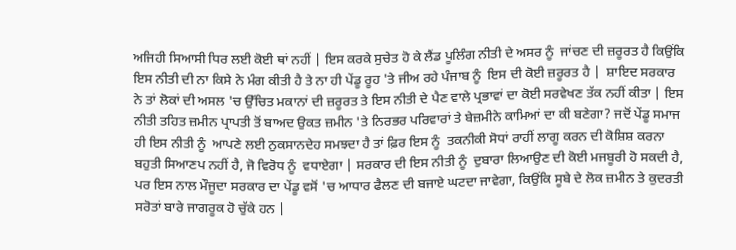ਅਜਿਹੀ ਸਿਆਸੀ ਧਿਰ ਲਈ ਕੋਈ ਥਾਂ ਨਹੀਂ | ਇਸ ਕਰਕੇ ਸੁਚੇਤ ਹੋ ਕੇ ਲੈਂਡ ਪੂਲਿੰਗ ਨੀਤੀ ਦੇ ਅਸਰ ਨੂੰ  ਜਾਂਚਣ ਦੀ ਜ਼ਰੂਰਤ ਹੈ ਕਿਉਂਕਿ ਇਸ ਨੀਤੀ ਦੀ ਨਾ ਕਿਸੇ ਨੇ ਮੰਗ ਕੀਤੀ ਹੈ ਤੇ ਨਾ ਹੀ ਪੇਂਡੂ ਰੂਹ 'ਤੇ ਜੀਅ ਰਹੇ ਪੰਜਾਬ ਨੂੰ  ਇਸ ਦੀ ਕੋਈ ਜ਼ਰੂਰਤ ਹੈ |  ਸ਼ਾਇਦ ਸਰਕਾਰ ਨੇ ਤਾਂ ਲੋਕਾਂ ਦੀ ਅਸਲ 'ਚ ਉੱਚਿਤ ਮਕਾਨਾਂ ਦੀ ਜ਼ਰੂਰਤ ਤੇ ਇਸ ਨੀਤੀ ਦੇ ਪੈਣ ਵਾਲੇ ਪ੍ਰਭਾਵਾਂ ਦਾ ਕੋਈ ਸਰਵੇਖਣ ਤੱਕ ਨਹੀਂ ਕੀਤਾ | ਇਸ ਨੀਤੀ ਤਹਿਤ ਜ਼ਮੀਨ ਪ੍ਰਾਪਤੀ ਤੋਂ ਬਾਅਦ ਉਕਤ ਜ਼ਮੀਨ 'ਤੇ ਨਿਰਭਰ ਪਰਿਵਾਰਾਂ ਤੇ ਬੇਜ਼ਮੀਨੇ ਕਾਮਿਆਂ ਦਾ ਕੀ ਬਣੇਗਾ? ਜਦੋਂ ਪੇਂਡੂ ਸਮਾਜ ਹੀ ਇਸ ਨੀਤੀ ਨੂੰ  ਆਪਣੇ ਲਈ ਨੁਕਸਾਨਦੇਹ ਸਮਝਦਾ ਹੈ ਤਾਂ ਫ਼ਿਰ ਇਸ ਨੂੰ  ਤਕਨੀਕੀ ਸੋਧਾਂ ਰਾਹੀਂ ਲਾਗੂ ਕਰਨ ਦੀ ਕੋਸ਼ਿਸ਼ ਕਰਨਾ ਬਹੁਤੀ ਸਿਆਣਪ ਨਹੀਂ ਹੈ, ਜੋ ਵਿਰੋਧ ਨੂੰ  ਵਧਾਏਗਾ | ਸਰਕਾਰ ਦੀ ਇਸ ਨੀਤੀ ਨੂੰ  ਦੁਬਾਰਾ ਲਿਆਉਣ ਦੀ ਕੋਈ ਮਜਬੂਰੀ ਹੋ ਸਕਦੀ ਹੈ, ਪਰ ਇਸ ਨਾਲ ਮੌਜੂਦਾ ਸਰਕਾਰ ਦਾ ਪੇਂਡੂ ਵਸੋਂ 'ਚ ਆਧਾਰ ਫੈਲਣ ਦੀ ਬਜਾਏ ਘਟਦਾ ਜਾਵੇਗਾ, ਕਿਉਂਕਿ ਸੂਬੇ ਦੇ ਲੋਕ ਜ਼ਮੀਨ ਤੇ ਕੁਦਰਤੀ ਸਰੋਤਾਂ ਬਾਰੇ ਜਾਗਰੂਕ ਹੋ ਚੁੱਕੇ ਹਨ |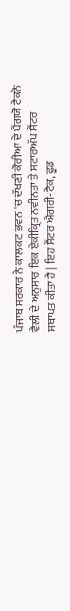ਪੰਜਾਬ ਸਰਕਾਰ ਨੇ ਕਾਲਕਟ ਭਵਨ 'ਚ ਦੱਖਣੀ ਕੋਰੀਆ ਦੇ ਪੈਂਗਯੋ ਟੈਕਨੋ ਵੈਲੀ ਦੇ ਅਨੁਸਾਰ ਇਕ ਏਕੀਕ੍ਰਿਤ ਨਵੀਨਤਾ ਤੇ ਸਟਾਰਅੱਪ ਸੈਂਟਰ ਸਥਾਪਤ ਕੀਤਾ ਹੈ | ਇਹ ਸੈਂਟਰ ਐਗਰੀ-ਟੈਕ, ਫੂਡ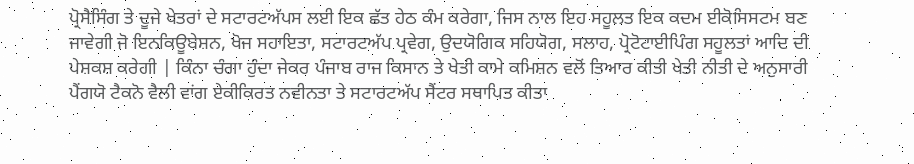ਪ੍ਰੋਸੈਸਿੰਗ ਤੇ ਦੂਜੇ ਖੇਤਰਾਂ ਦੇ ਸਟਾਰਟਅੱਪਸ ਲਈ ਇਕ ਛੱਤ ਹੇਠ ਕੰਮ ਕਰੇਗਾ, ਜਿਸ ਨਾਲ ਇਹ ਸਹੂਲਤ ਇਕ ਕਦਮ ਈਕੋਸਿਸਟਮ ਬਣ ਜਾਵੇਗੀ ਜੋ ਇਨਕਿਊਬੇਸ਼ਨ, ਖੋਜ ਸਹਾਇਤਾ, ਸਟਾਰਟਅੱਪ ਪ੍ਰਵੇਗ, ਉਦਯੋਗਿਕ ਸਹਿਯੋਗ, ਸਲਾਹ, ਪ੍ਰੋਟੋਟਾਈਪਿੰਗ ਸਹੂਲਤਾਂ ਆਦਿ ਦੀ ਪੇਸ਼ਕਸ਼ ਕਰੇਗੀ | ਕਿੰਨਾ ਚੰਗਾ ਹੁੰਦਾ ਜੇਕਰ ਪੰਜਾਬ ਰਾਜ ਕਿਸਾਨ ਤੇ ਖੇਤੀ ਕਾਮੇ ਕਮਿਸ਼ਨ ਵਲੋਂ ਤਿਆਰ ਕੀਤੀ ਖੇਤੀ ਨੀਤੀ ਦੇ ਅਨੁਸਾਰੀ ਪੈਂਗਯੋ ਟੈਕਨੋ ਵੈਲੀ ਵਾਂਗ ਏਕੀਕਿਰਤ ਨਵੀਨਤਾ ਤੇ ਸਟਾਰਟਅੱਪ ਸੈਂਟਰ ਸਥਾਪਿਤ ਕੀਤਾ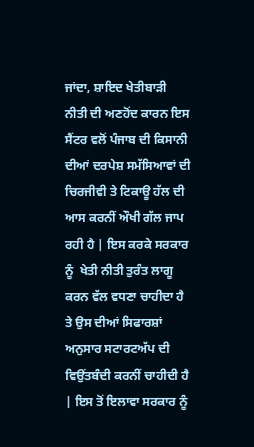ਜਾਂਦਾ, ਸ਼ਾਇਦ ਖੇਤੀਬਾੜੀ ਨੀਤੀ ਦੀ ਅਣਹੋਂਦ ਕਾਰਨ ਇਸ ਸੈਂਟਰ ਵਲੋਂ ਪੰਜਾਬ ਦੀ ਕਿਸਾਨੀ ਦੀਆਂ ਦਰਪੇਸ਼ ਸਮੱਸਿਆਵਾਂ ਦੀ ਚਿਰਜੀਵੀ ਤੇ ਟਿਕਾਊ ਹੱਲ ਦੀ ਆਸ ਕਰਨੀਂ ਔਖੀ ਗੱਲ ਜਾਪ ਰਹੀ ਹੈ | ਇਸ ਕਰਕੇ ਸਰਕਾਰ ਨੂੰ  ਖੇਤੀ ਨੀਤੀ ਤੁਰੰਤ ਲਾਗੂ ਕਰਨ ਵੱਲ ਵਧਣਾ ਚਾਹੀਦਾ ਹੈ ਤੇ ਉਸ ਦੀਆਂ ਸਿਫਾਰਸ਼ਾਂ ਅਨੁਸਾਰ ਸਟਾਰਟਅੱਪ ਦੀ ਵਿਉਂਤਬੰਦੀ ਕਰਨੀਂ ਚਾਹੀਦੀ ਹੈ | ਇਸ ਤੋਂ ਇਲਾਵਾ ਸਰਕਾਰ ਨੂੰ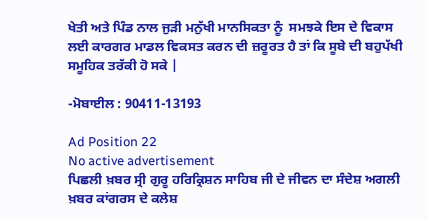ਖੇਤੀ ਅਤੇ ਪਿੰਡ ਨਾਲ ਜੁੜੀ ਮਨੁੱਖੀ ਮਾਨਸਿਕਤਾ ਨੂੰ  ਸਮਝਕੇ ਇਸ ਦੇ ਵਿਕਾਸ ਲਈ ਕਾਰਗਰ ਮਾਡਲ ਵਿਕਸਤ ਕਰਨ ਦੀ ਜ਼ਰੂਰਤ ਹੈ ਤਾਂ ਕਿ ਸੂਬੇ ਦੀ ਬਹੁਪੱਖੀ ਸਮੂਹਿਕ ਤਰੱਕੀ ਹੋ ਸਕੇ |

-ਮੋਬਾਈਲ : 90411-13193

Ad Position 22
No active advertisement
ਪਿਛਲੀ ਖ਼ਬਰ ਸ੍ਰੀ ਗੁਰੂ ਹਰਿਕ੍ਰਿਸ਼ਨ ਸਾਹਿਬ ਜੀ ਦੇ ਜੀਵਨ ਦਾ ਸੰਦੇਸ਼ ਅਗਲੀ ਖ਼ਬਰ ਕਾਂਗਰਸ ਦੇ ਕਲੇਸ਼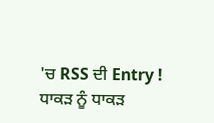'ਚ RSS ਦੀ Entry ! ਧਾਕੜ ਨੂੰ ਧਾਕੜ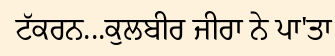ਟੱਕਰਨ...ਕੁਲਬੀਰ ਜੀਰਾ ਨੇ ਪਾ'ਤਾ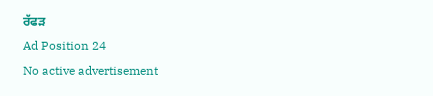ਰੱਫੜ
Ad Position 24
No active advertisement